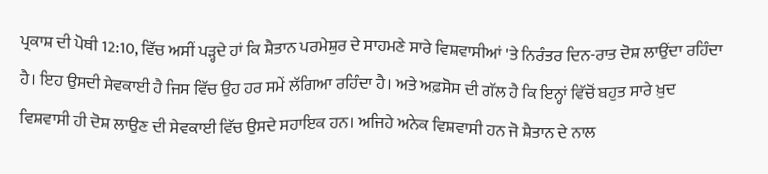ਪ੍ਰਕਾਸ਼ ਦੀ ਪੋਥੀ 12:10, ਵਿੱਚ ਅਸੀਂ ਪੜ੍ਹਦੇ ਹਾਂ ਕਿ ਸ਼ੈਤਾਨ ਪਰਮੇਸ਼ੁਰ ਦੇ ਸਾਹਮਣੇ ਸਾਰੇ ਵਿਸ਼ਵਾਸੀਆਂ 'ਤੇ ਨਿਰੰਤਰ ਦਿਨ-ਰਾਤ ਦੋਸ਼ ਲਾਉਂਦਾ ਰਹਿੰਦਾ ਹੈ। ਇਹ ਉਸਦੀ ਸੇਵਕਾਈ ਹੈ ਜਿਸ ਵਿੱਚ ਉਹ ਹਰ ਸਮੇਂ ਲੱਗਿਆ ਰਹਿੰਦਾ ਹੈ। ਅਤੇ ਅਫ਼ਸੋਸ ਦੀ ਗੱਲ ਹੈ ਕਿ ਇਨ੍ਹਾਂ ਵਿੱਚੋਂ ਬਹੁਤ ਸਾਰੇ ਖ਼ੁਦ ਵਿਸ਼ਵਾਸੀ ਹੀ ਦੋਸ਼ ਲਾਉਣ ਦੀ ਸੇਵਕਾਈ ਵਿੱਚ ਉਸਦੇ ਸਹਾਇਕ ਹਨ। ਅਜਿਹੇ ਅਨੇਕ ਵਿਸ਼ਵਾਸੀ ਹਨ ਜੋ ਸ਼ੈਤਾਨ ਦੇ ਨਾਲ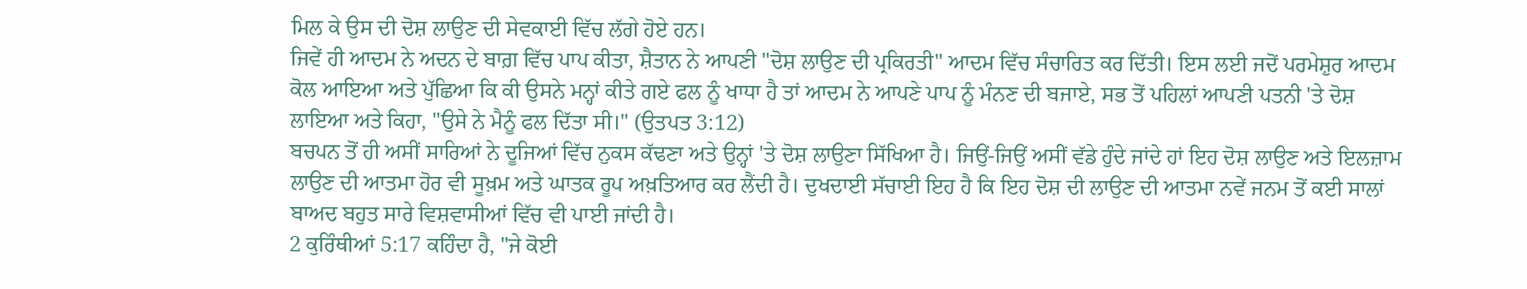ਮਿਲ ਕੇ ਉਸ ਦੀ ਦੋਸ਼ ਲਾਉਣ ਦੀ ਸੇਵਕਾਈ ਵਿੱਚ ਲੱਗੇ ਹੋਏ ਹਨ।
ਜਿਵੇਂ ਹੀ ਆਦਮ ਨੇ ਅਦਨ ਦੇ ਬਾਗ਼ ਵਿੱਚ ਪਾਪ ਕੀਤਾ, ਸ਼ੈਤਾਨ ਨੇ ਆਪਣੀ "ਦੋਸ਼ ਲਾਉਣ ਦੀ ਪ੍ਰਕਿਰਤੀ" ਆਦਮ ਵਿੱਚ ਸੰਚਾਰਿਤ ਕਰ ਦਿੱਤੀ। ਇਸ ਲਈ ਜਦੋਂ ਪਰਮੇਸ਼ੁਰ ਆਦਮ ਕੋਲ ਆਇਆ ਅਤੇ ਪੁੱਛਿਆ ਕਿ ਕੀ ਉਸਨੇ ਮਨ੍ਹਾਂ ਕੀਤੇ ਗਏ ਫਲ ਨੂੰ ਖਾਧਾ ਹੈ ਤਾਂ ਆਦਮ ਨੇ ਆਪਣੇ ਪਾਪ ਨੂੰ ਮੰਨਣ ਦੀ ਬਜਾਏ, ਸਭ ਤੋਂ ਪਹਿਲਾਂ ਆਪਣੀ ਪਤਨੀ 'ਤੇ ਦੋਸ਼ ਲਾਇਆ ਅਤੇ ਕਿਹਾ, "ਉਸੇ ਨੇ ਮੈਨੂੰ ਫਲ ਦਿੱਤਾ ਸੀ।" (ਉਤਪਤ 3:12)
ਬਚਪਨ ਤੋਂ ਹੀ ਅਸੀਂ ਸਾਰਿਆਂ ਨੇ ਦੂਜਿਆਂ ਵਿੱਚ ਨੁਕਸ ਕੱਢਣਾ ਅਤੇ ਉਨ੍ਹਾਂ 'ਤੇ ਦੋਸ਼ ਲਾਉਣਾ ਸਿੱਖਿਆ ਹੈ। ਜਿਉਂ-ਜਿਉਂ ਅਸੀਂ ਵੱਡੇ ਹੁੰਦੇ ਜਾਂਦੇ ਹਾਂ ਇਹ ਦੋਸ਼ ਲਾਉਣ ਅਤੇ ਇਲਜ਼ਾਮ ਲਾਉਣ ਦੀ ਆਤਮਾ ਹੋਰ ਵੀ ਸੂਖ਼ਮ ਅਤੇ ਘਾਤਕ ਰੂਪ ਅਖ਼ਤਿਆਰ ਕਰ ਲੈਂਦੀ ਹੈ। ਦੁਖਦਾਈ ਸੱਚਾਈ ਇਹ ਹੈ ਕਿ ਇਹ ਦੋਸ਼ ਦੀ ਲਾਉਣ ਦੀ ਆਤਮਾ ਨਵੇਂ ਜਨਮ ਤੋਂ ਕਈ ਸਾਲਾਂ ਬਾਅਦ ਬਹੁਤ ਸਾਰੇ ਵਿਸ਼ਵਾਸੀਆਂ ਵਿੱਚ ਵੀ ਪਾਈ ਜਾਂਦੀ ਹੈ।
2 ਕੁਰਿੰਥੀਆਂ 5:17 ਕਹਿੰਦਾ ਹੈ, "ਜੇ ਕੋਈ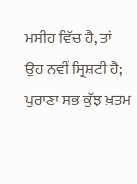ਮਸੀਹ ਵਿੱਚ ਹੈ, ਤਾਂ ਉਹ ਨਵੀਂ ਸ੍ਰਿਸ਼ਟੀ ਹੈ; ਪੁਰਾਣਾ ਸਭ ਕੁੱਝ ਖ਼ਤਮ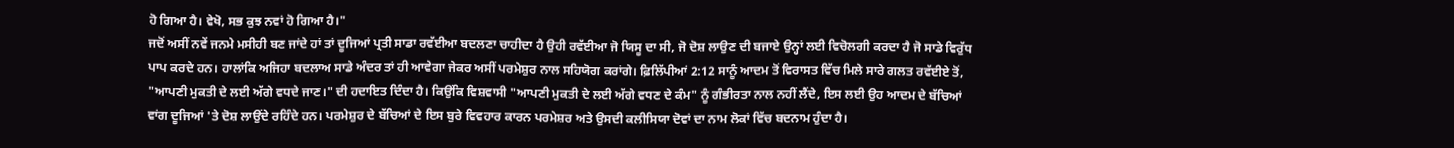ਹੋ ਗਿਆ ਹੈ। ਵੇਖੋ, ਸਭ ਕੁਝ ਨਵਾਂ ਹੋ ਗਿਆ ਹੈ।"
ਜਦੋਂ ਅਸੀਂ ਨਵੇਂ ਜਨਮੇ ਮਸੀਹੀ ਬਣ ਜਾਂਦੇ ਹਾਂ ਤਾਂ ਦੂਜਿਆਂ ਪ੍ਰਤੀ ਸਾਡਾ ਰਵੱਈਆ ਬਦਲਣਾ ਚਾਹੀਦਾ ਹੈ ਉਹੀ ਰਵੱਈਆ ਜੋ ਯਿਸੂ ਦਾ ਸੀ, ਜੋ ਦੋਸ਼ ਲਾਉਣ ਦੀ ਬਜਾਏ ਉਨ੍ਹਾਂ ਲਈ ਵਿਚੋਲਗੀ ਕਰਦਾ ਹੈ ਜੋ ਸਾਡੇ ਵਿਰੁੱਧ ਪਾਪ ਕਰਦੇ ਹਨ। ਹਾਲਾਂਕਿ ਅਜਿਹਾ ਬਦਲਾਅ ਸਾਡੇ ਅੰਦਰ ਤਾਂ ਹੀ ਆਵੇਗਾ ਜੇਕਰ ਅਸੀਂ ਪਰਮੇਸ਼ੁਰ ਨਾਲ ਸਹਿਯੋਗ ਕਰਾਂਗੇ। ਫ਼ਿਲਿੱਪੀਆਂ 2:12 ਸਾਨੂੰ ਆਦਮ ਤੋਂ ਵਿਰਾਸਤ ਵਿੱਚ ਮਿਲੇ ਸਾਰੇ ਗਲਤ ਰਵੱਈਏ ਤੋਂ, "ਆਪਣੀ ਮੁਕਤੀ ਦੇ ਲਈ ਅੱਗੇ ਵਧਦੇ ਜਾਣ।" ਦੀ ਹਦਾਇਤ ਦਿੰਦਾ ਹੈ। ਕਿਉਂਕਿ ਵਿਸ਼ਵਾਸੀ "ਆਪਣੀ ਮੁਕਤੀ ਦੇ ਲਈ ਅੱਗੇ ਵਧਣ ਦੇ ਕੰਮ" ਨੂੰ ਗੰਭੀਰਤਾ ਨਾਲ ਨਹੀਂ ਲੈਂਦੇ, ਇਸ ਲਈ ਉਹ ਆਦਮ ਦੇ ਬੱਚਿਆਂ ਵਾਂਗ ਦੂਜਿਆਂ 'ਤੇ ਦੋਸ਼ ਲਾਉਂਦੇ ਰਹਿੰਦੇ ਹਨ। ਪਰਮੇਸ਼ੁਰ ਦੇ ਬੱਚਿਆਂ ਦੇ ਇਸ ਬੁਰੇ ਵਿਵਹਾਰ ਕਾਰਨ ਪਰਮੇਸ਼ਰ ਅਤੇ ਉਸਦੀ ਕਲੀਸਿਯਾ ਦੋਵਾਂ ਦਾ ਨਾਮ ਲੋਕਾਂ ਵਿੱਚ ਬਦਨਾਮ ਹੁੰਦਾ ਹੈ।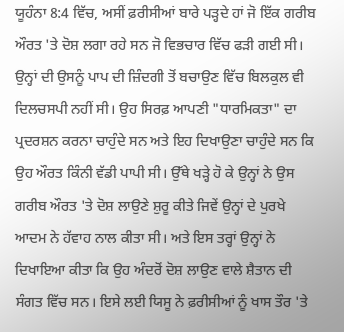ਯੂਹੰਨਾ 8:4 ਵਿੱਚ, ਅਸੀਂ ਫ਼ਰੀਸੀਆਂ ਬਾਰੇ ਪੜ੍ਹਦੇ ਹਾਂ ਜੋ ਇੱਕ ਗਰੀਬ ਔਰਤ 'ਤੇ ਦੋਸ਼ ਲਗਾ ਰਹੇ ਸਨ ਜੋ ਵਿਭਚਾਰ ਵਿੱਚ ਫੜੀ ਗਈ ਸੀ। ਉਨ੍ਹਾਂ ਦੀ ਉਸਨੂੰ ਪਾਪ ਦੀ ਜ਼ਿੰਦਗੀ ਤੋਂ ਬਚਾਉਣ ਵਿੱਚ ਬਿਲਕੁਲ ਵੀ ਦਿਲਚਸਪੀ ਨਹੀਂ ਸੀ। ਉਹ ਸਿਰਫ਼ ਆਪਣੀ "ਧਾਰਮਿਕਤਾ" ਦਾ ਪ੍ਰਦਰਸ਼ਨ ਕਰਨਾ ਚਾਹੁੰਦੇ ਸਨ ਅਤੇ ਇਹ ਦਿਖਾਉਣਾ ਚਾਹੁੰਦੇ ਸਨ ਕਿ ਉਹ ਔਰਤ ਕਿੰਨੀ ਵੱਡੀ ਪਾਪੀ ਸੀ। ਉੱਥੇ ਖੜ੍ਹੇ ਹੋ ਕੇ ਉਨ੍ਹਾਂ ਨੇ ਉਸ ਗਰੀਬ ਔਰਤ 'ਤੇ ਦੋਸ਼ ਲਾਉਣੇ ਸ਼ੁਰੂ ਕੀਤੇ ਜਿਵੇਂ ਉਨ੍ਹਾਂ ਦੇ ਪੁਰਖੇ ਆਦਮ ਨੇ ਹੱਵਾਹ ਨਾਲ ਕੀਤਾ ਸੀ। ਅਤੇ ਇਸ ਤਰ੍ਹਾਂ ਉਨ੍ਹਾਂ ਨੇ ਦਿਖਾਇਆ ਕੀਤਾ ਕਿ ਉਹ ਅੰਦਰੋਂ ਦੋਸ਼ ਲਾਉਣ ਵਾਲੇ ਸ਼ੈਤਾਨ ਦੀ ਸੰਗਤ ਵਿੱਚ ਸਨ। ਇਸੇ ਲਈ ਯਿਸੂ ਨੇ ਫ਼ਰੀਸੀਆਂ ਨੂੰ ਖਾਸ ਤੌਰ 'ਤੇ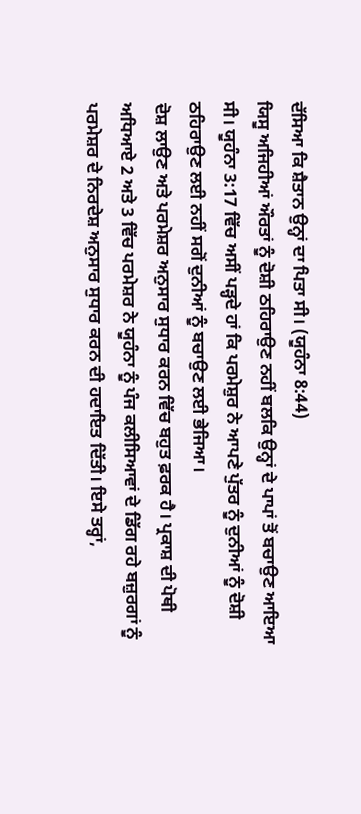ਦੱਸਿਆ ਕਿ ਸ਼ੈਤਾਨ ਉਨ੍ਹਾਂ ਦਾ ਪਿਤਾ ਸੀ। (ਯੂਹੰਨਾ 8:44)
ਯਿਸੂ ਅਜਿਹੀਆਂ ਔਰਤਾਂ ਨੂੰ ਦੋਸ਼ੀ ਠਹਿਰਾਉਣ ਨਹੀਂ ਬਲਕਿ ਉਨ੍ਹਾਂ ਦੇ ਪਾਪਾਂ ਤੋਂ ਬਚਾਉਣ ਆਇਆ ਸੀ। ਯੂਹੰਨਾ 3:17 ਵਿੱਚ ਅਸੀਂ ਪੜ੍ਹਦੇ ਹਾਂ ਕਿ ਪਰਮੇਸ਼ੁਰ ਨੇ ਆਪਣੇ ਪੁੱਤਰ ਨੂੰ ਦੁਨੀਆਂ ਨੂੰ ਦੋਸ਼ੀ ਠਹਿਰਾਉਣ ਲਈ ਨਹੀਂ ਸਗੋਂ ਦੁਨੀਆਂ ਨੂੰ ਬਚਾਉਣ ਲਈ ਭੇਜਿਆ।
ਦੋਸ਼ ਲਾਉਣ ਅਤੇ ਪਰਮੇਸ਼ਰ ਅਨੁਸਾਰ ਸੁਧਾਰ ਕਰਨ ਵਿੱਚ ਬਹੁਤ ਫ਼ਰਕ ਹੈ। ਪ੍ਰਕਾਸ਼ ਦੀ ਪੋਥੀ ਅਧਿਆਏ 2 ਅਤੇ 3 ਵਿੱਚ ਪਰਮੇਸ਼ਰ ਨੇ ਯੂਹੰਨਾ ਨੂੰ ਪੰਜ ਕਲੀਸਿਆਵਾਂ ਦੇ ਡਿੱਗ ਰਹੇ ਬਜ਼ੁਰਗਾਂ ਨੂੰ ਪਰਮੇਸ਼ਰ ਦੇ ਨਿਰਦੇਸ਼ ਅਨੁਸਾਰ ਸੁਧਾਰ ਕਰਨ ਦੀ ਹਦਾਇਤ ਦਿੱਤੀ। ਇਸੇ ਤਰ੍ਹਾਂ,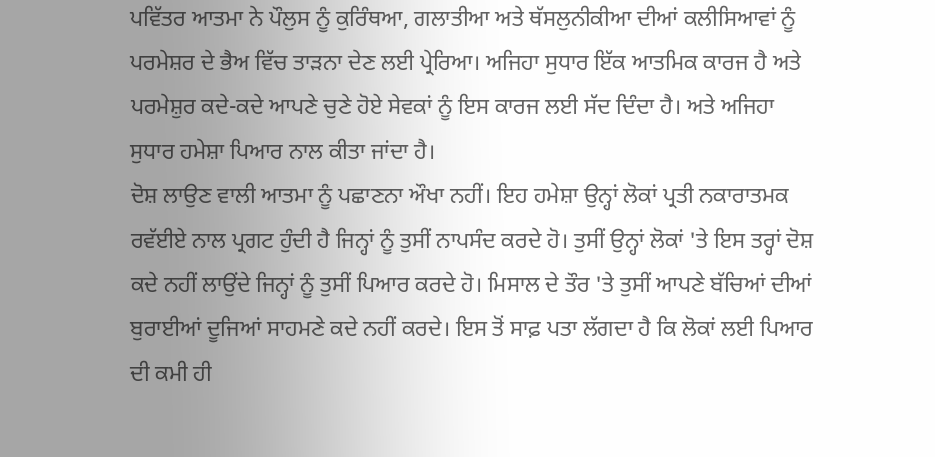ਪਵਿੱਤਰ ਆਤਮਾ ਨੇ ਪੌਲੁਸ ਨੂੰ ਕੁਰਿੰਥਆ, ਗਲਾਤੀਆ ਅਤੇ ਥੱਸਲੁਨੀਕੀਆ ਦੀਆਂ ਕਲੀਸਿਆਵਾਂ ਨੂੰ ਪਰਮੇਸ਼ਰ ਦੇ ਭੈਅ ਵਿੱਚ ਤਾੜਨਾ ਦੇਣ ਲਈ ਪ੍ਰੇਰਿਆ। ਅਜਿਹਾ ਸੁਧਾਰ ਇੱਕ ਆਤਮਿਕ ਕਾਰਜ ਹੈ ਅਤੇ ਪਰਮੇਸ਼ੁਰ ਕਦੇ-ਕਦੇ ਆਪਣੇ ਚੁਣੇ ਹੋਏ ਸੇਵਕਾਂ ਨੂੰ ਇਸ ਕਾਰਜ ਲਈ ਸੱਦ ਦਿੰਦਾ ਹੈ। ਅਤੇ ਅਜਿਹਾ ਸੁਧਾਰ ਹਮੇਸ਼ਾ ਪਿਆਰ ਨਾਲ ਕੀਤਾ ਜਾਂਦਾ ਹੈ।
ਦੋਸ਼ ਲਾਉਣ ਵਾਲੀ ਆਤਮਾ ਨੂੰ ਪਛਾਣਨਾ ਔਖਾ ਨਹੀਂ। ਇਹ ਹਮੇਸ਼ਾ ਉਨ੍ਹਾਂ ਲੋਕਾਂ ਪ੍ਰਤੀ ਨਕਾਰਾਤਮਕ ਰਵੱਈਏ ਨਾਲ ਪ੍ਰਗਟ ਹੁੰਦੀ ਹੈ ਜਿਨ੍ਹਾਂ ਨੂੰ ਤੁਸੀਂ ਨਾਪਸੰਦ ਕਰਦੇ ਹੋ। ਤੁਸੀਂ ਉਨ੍ਹਾਂ ਲੋਕਾਂ 'ਤੇ ਇਸ ਤਰ੍ਹਾਂ ਦੋਸ਼ ਕਦੇ ਨਹੀਂ ਲਾਉਂਦੇ ਜਿਨ੍ਹਾਂ ਨੂੰ ਤੁਸੀਂ ਪਿਆਰ ਕਰਦੇ ਹੋ। ਮਿਸਾਲ ਦੇ ਤੌਰ 'ਤੇ ਤੁਸੀਂ ਆਪਣੇ ਬੱਚਿਆਂ ਦੀਆਂ ਬੁਰਾਈਆਂ ਦੂਜਿਆਂ ਸਾਹਮਣੇ ਕਦੇ ਨਹੀਂ ਕਰਦੇ। ਇਸ ਤੋਂ ਸਾਫ਼ ਪਤਾ ਲੱਗਦਾ ਹੈ ਕਿ ਲੋਕਾਂ ਲਈ ਪਿਆਰ ਦੀ ਕਮੀ ਹੀ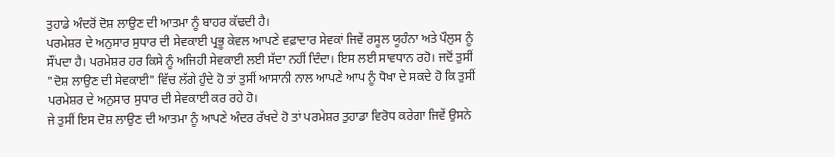ਤੁਹਾਡੇ ਅੰਦਰੋਂ ਦੋਸ਼ ਲਾਉਣ ਦੀ ਆਤਮਾ ਨੂੰ ਬਾਹਰ ਕੱਢਦੀ ਹੈ।
ਪਰਮੇਸ਼ਰ ਦੇ ਅਨੁਸਾਰ ਸੁਧਾਰ ਦੀ ਸੇਵਕਾਈ ਪ੍ਰਭੂ ਕੇਵਲ ਆਪਣੇ ਵਫ਼ਾਦਾਰ ਸੇਵਕਾਂ ਜਿਵੇਂ ਰਸੂਲ ਯੂਹੰਨਾ ਅਤੇ ਪੌਲੁਸ ਨੂੰ ਸੌਂਪਦਾ ਹੈ। ਪਰਮੇਸ਼ਰ ਹਰ ਕਿਸੇ ਨੂੰ ਅਜਿਹੀ ਸੇਵਕਾਈ ਲਈ ਸੱਦਾ ਨਹੀਂ ਦਿੰਦਾ। ਇਸ ਲਈ ਸਾਵਧਾਨ ਰਹੋ। ਜਦੋਂ ਤੁਸੀਂ "ਦੋਸ਼ ਲਾਉਣ ਦੀ ਸੇਵਕਾਈ" ਵਿੱਚ ਲੱਗੇ ਹੁੰਦੇ ਹੋ ਤਾਂ ਤੁਸੀਂ ਆਸਾਨੀ ਨਾਲ ਆਪਣੇ ਆਪ ਨੂੰ ਧੋਖਾ ਦੇ ਸਕਦੇ ਹੋ ਕਿ ਤੁਸੀਂ ਪਰਮੇਸ਼ਰ ਦੇ ਅਨੁਸਾਰ ਸੁਧਾਰ ਦੀ ਸੇਵਕਾਈ ਕਰ ਰਹੇ ਹੋ।
ਜੇ ਤੁਸੀਂ ਇਸ ਦੋਸ਼ ਲਾਉਣ ਦੀ ਆਤਮਾ ਨੂੰ ਆਪਣੇ ਅੰਦਰ ਰੱਖਦੇ ਹੋ ਤਾਂ ਪਰਮੇਸ਼ਰ ਤੁਹਾਡਾ ਵਿਰੋਧ ਕਰੇਗਾ ਜਿਵੇਂ ਉਸਨੇ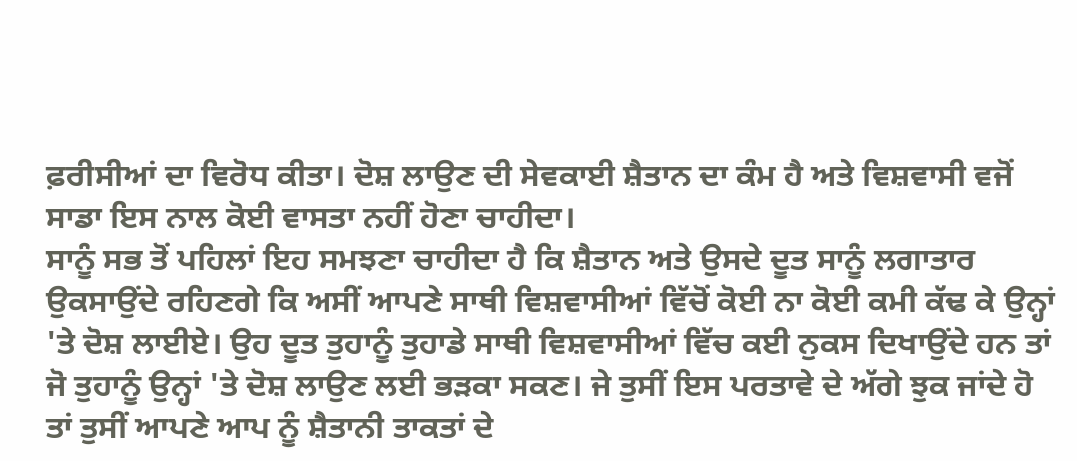ਫ਼ਰੀਸੀਆਂ ਦਾ ਵਿਰੋਧ ਕੀਤਾ। ਦੋਸ਼ ਲਾਉਣ ਦੀ ਸੇਵਕਾਈ ਸ਼ੈਤਾਨ ਦਾ ਕੰਮ ਹੈ ਅਤੇ ਵਿਸ਼ਵਾਸੀ ਵਜੋਂ ਸਾਡਾ ਇਸ ਨਾਲ ਕੋਈ ਵਾਸਤਾ ਨਹੀਂ ਹੋਣਾ ਚਾਹੀਦਾ।
ਸਾਨੂੰ ਸਭ ਤੋਂ ਪਹਿਲਾਂ ਇਹ ਸਮਝਣਾ ਚਾਹੀਦਾ ਹੈ ਕਿ ਸ਼ੈਤਾਨ ਅਤੇ ਉਸਦੇ ਦੂਤ ਸਾਨੂੰ ਲਗਾਤਾਰ ਉਕਸਾਉਂਦੇ ਰਹਿਣਗੇ ਕਿ ਅਸੀਂ ਆਪਣੇ ਸਾਥੀ ਵਿਸ਼ਵਾਸੀਆਂ ਵਿੱਚੋਂ ਕੋਈ ਨਾ ਕੋਈ ਕਮੀ ਕੱਢ ਕੇ ਉਨ੍ਹਾਂ 'ਤੇ ਦੋਸ਼ ਲਾਈਏ। ਉਹ ਦੂਤ ਤੁਹਾਨੂੰ ਤੁਹਾਡੇ ਸਾਥੀ ਵਿਸ਼ਵਾਸੀਆਂ ਵਿੱਚ ਕਈ ਨੁਕਸ ਦਿਖਾਉਂਦੇ ਹਨ ਤਾਂ ਜੋ ਤੁਹਾਨੂੰ ਉਨ੍ਹਾਂ 'ਤੇ ਦੋਸ਼ ਲਾਉਣ ਲਈ ਭੜਕਾ ਸਕਣ। ਜੇ ਤੁਸੀਂ ਇਸ ਪਰਤਾਵੇ ਦੇ ਅੱਗੇ ਝੁਕ ਜਾਂਦੇ ਹੋ ਤਾਂ ਤੁਸੀਂ ਆਪਣੇ ਆਪ ਨੂੰ ਸ਼ੈਤਾਨੀ ਤਾਕਤਾਂ ਦੇ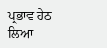ਪ੍ਰਭਾਵ ਹੇਠ ਲਿਆ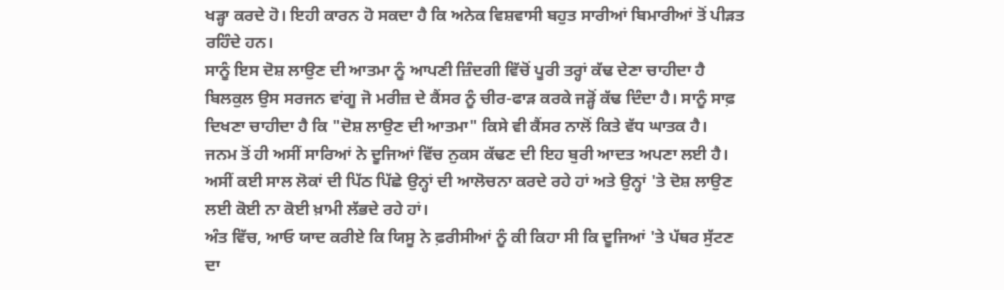ਖੜ੍ਹਾ ਕਰਦੇ ਹੋ। ਇਹੀ ਕਾਰਨ ਹੋ ਸਕਦਾ ਹੈ ਕਿ ਅਨੇਕ ਵਿਸ਼ਵਾਸੀ ਬਹੁਤ ਸਾਰੀਆਂ ਬਿਮਾਰੀਆਂ ਤੋਂ ਪੀੜਤ ਰਹਿੰਦੇ ਹਨ।
ਸਾਨੂੰ ਇਸ ਦੋਸ਼ ਲਾਉਣ ਦੀ ਆਤਮਾ ਨੂੰ ਆਪਣੀ ਜ਼ਿੰਦਗੀ ਵਿੱਚੋਂ ਪੂਰੀ ਤਰ੍ਹਾਂ ਕੱਢ ਦੇਣਾ ਚਾਹੀਦਾ ਹੈ ਬਿਲਕੁਲ ਉਸ ਸਰਜਨ ਵਾਂਗੂ ਜੋ ਮਰੀਜ਼ ਦੇ ਕੈਂਸਰ ਨੂੰ ਚੀਰ-ਫਾੜ ਕਰਕੇ ਜੜ੍ਹੋਂ ਕੱਢ ਦਿੰਦਾ ਹੈ। ਸਾਨੂੰ ਸਾਫ਼ ਦਿਖਣਾ ਚਾਹੀਦਾ ਹੈ ਕਿ "ਦੋਸ਼ ਲਾਉਣ ਦੀ ਆਤਮਾ" ਕਿਸੇ ਵੀ ਕੈਂਸਰ ਨਾਲੋਂ ਕਿਤੇ ਵੱਧ ਘਾਤਕ ਹੈ।
ਜਨਮ ਤੋਂ ਹੀ ਅਸੀਂ ਸਾਰਿਆਂ ਨੇ ਦੂਜਿਆਂ ਵਿੱਚ ਨੁਕਸ ਕੱਢਣ ਦੀ ਇਹ ਬੁਰੀ ਆਦਤ ਅਪਣਾ ਲਈ ਹੈ। ਅਸੀਂ ਕਈ ਸਾਲ ਲੋਕਾਂ ਦੀ ਪਿੱਠ ਪਿੱਛੇ ਉਨ੍ਹਾਂ ਦੀ ਆਲੋਚਨਾ ਕਰਦੇ ਰਹੇ ਹਾਂ ਅਤੇ ਉਨ੍ਹਾਂ 'ਤੇ ਦੋਸ਼ ਲਾਉਣ ਲਈ ਕੋਈ ਨਾ ਕੋਈ ਖ਼ਾਮੀ ਲੱਭਦੇ ਰਹੇ ਹਾਂ।
ਅੰਤ ਵਿੱਚ, ਆਓ ਯਾਦ ਕਰੀਏ ਕਿ ਯਿਸੂ ਨੇ ਫ਼ਰੀਸੀਆਂ ਨੂੰ ਕੀ ਕਿਹਾ ਸੀ ਕਿ ਦੂਜਿਆਂ 'ਤੇ ਪੱਥਰ ਸੁੱਟਣ ਦਾ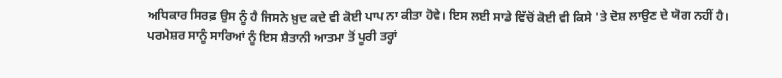ਅਧਿਕਾਰ ਸਿਰਫ਼ ਉਸ ਨੂੰ ਹੈ ਜਿਸਨੇ ਖ਼ੁਦ ਕਦੇ ਵੀ ਕੋਈ ਪਾਪ ਨਾ ਕੀਤਾ ਹੋਵੇ। ਇਸ ਲਈ ਸਾਡੇ ਵਿੱਚੋਂ ਕੋਈ ਵੀ ਕਿਸੇ 'ਤੇ ਦੋਸ਼ ਲਾਉਣ ਦੇ ਯੋਗ ਨਹੀਂ ਹੈ।
ਪਰਮੇਸ਼ਰ ਸਾਨੂੰ ਸਾਰਿਆਂ ਨੂੰ ਇਸ ਸ਼ੈਤਾਨੀ ਆਤਮਾ ਤੋਂ ਪੂਰੀ ਤਰ੍ਹਾਂ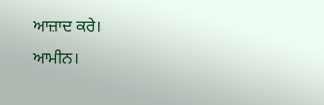ਆਜ਼ਾਦ ਕਰੇ।
ਆਮੀਨ।